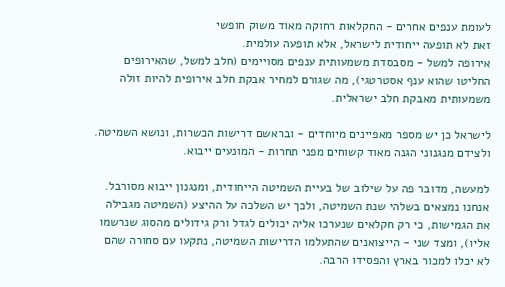לעומת ענפים אחרים - החקלאות רחוקה מאוד משוק חופשי
זאת לא תופעה ייחודית לישראל, אלא תופעה עולמית.
אירופה למשל - מסבסדת משמעותית ענפים מסויימים (חלב למשל, שהאירופים החליטו שהוא ענף אסטרטגי), מה שגורם למחיר אבקת חלב אירופית להיות זולה משמעותית מאבקת חלב ישראלית.

לישראל כן יש מספר מאפיינים מיוחדים - ובראשם דרישות הכשרות, ונושא השמיטה.
ולצידם מנגנוני הגנה מאוד קשוחים מפני תחרות - המונעים ייבוא.

למעשה, מדובר פה על שילוב של בעיית השמיטה הייחודית, ומנגנון ייבוא מסורבל.
אנחנו נמצאים בשלהי שנת השמיטה, ולכך יש השלכה על ההיצע (השמיטה מגבילה את הגמישות, כי רק חקלאים שנערכו אליה יכולים לגדל ורק גידולים מהסוג שנרשמו אליו), ומצד שני - הייצואנים שהתעלמו הדרישות השמיטה, נתקעו עם סחורה שהם לא יכלו למכור בארץ והפסידו הרבה.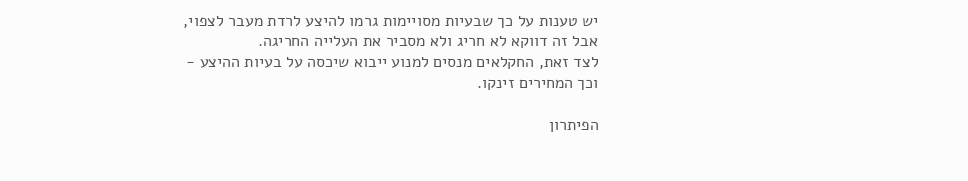יש טענות על כך שבעיות מסויימות גרמו להיצע לרדת מעבר לצפוי, אבל זה דווקא לא חריג ולא מסביר את העלייה החריגה.
לצד זאת, החקלאים מנסים למנוע ייבוא שיכסה על בעיות ההיצע - וכך המחירים זינקו.

הפיתרון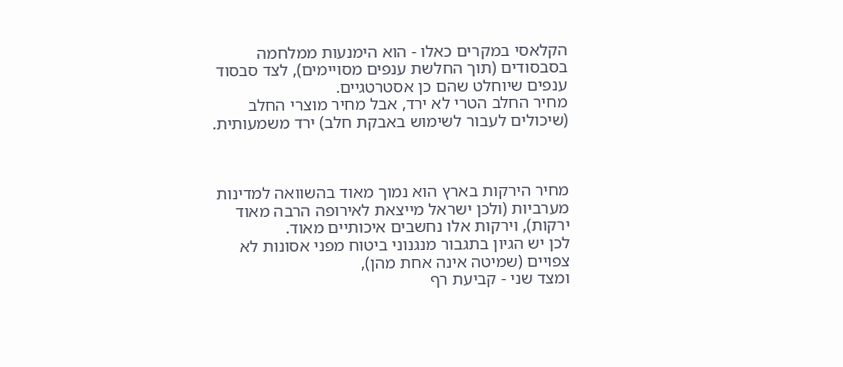הקלאסי במקרים כאלו - הוא הימנעות ממלחמה בסבסודים (תוך החלשת ענפים מסויימים), לצד סבסוד ענפים שיוחלט שהם כן אסטרטגיים.
מחיר החלב הטרי לא ירד, אבל מחיר מוצרי החלב (שיכולים לעבור לשימוש באבקת חלב) ירד משמעותית.



מחיר הירקות בארץ הוא נמוך מאוד בהשוואה למדינות מערביות (ולכן ישראל מייצאת לאירופה הרבה מאוד ירקות), וירקות אלו נחשבים איכותיים מאוד.
לכן יש הגיון בתגבור מנגנוני ביטוח מפני אסונות לא צפויים (שמיטה אינה אחת מהן),
ומצד שני - קביעת רף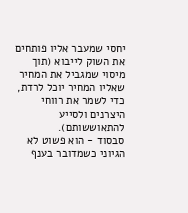יחסי שמעבר אליו פותחים את השוק לייבוא (תוך מיסוי שמגביל את המחיר שאליו המחיר יוכל לרדת, כדי לשמר את רווחי היצרנים ולסייע להתאוששותם).
סבסוד - הוא פשוט לא הגיוני כשמדובר בענף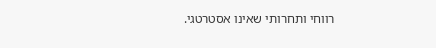רווחי ותחרותי שאינו אסטרטגי.